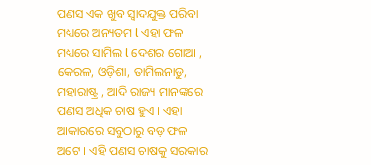ପଣସ ଏକ ଖୁବ ସ୍ୱାଦଯୁକ୍ତ ପରିବା ମଧ୍ୟରେ ଅନ୍ୟତମ l ଏହା ଫଳ ମଧ୍ୟରେ ସାମିଲ l ଦେଶର ଗୋଆ , କେରଳ, ଓଡ଼ିଶା, ତାମିଲନାଡୁ, ମହାରାଷ୍ଟ୍ର , ଆଦି ରାଜ୍ୟ ମାନଙ୍କରେ ପଣସ ଅଧିକ ଚାଷ ହୁଏ । ଏହା ଆକାରରେ ସବୁଠାରୁ ବଡ଼ ଫଳ ଅଟେ । ଏହି ପଣସ ଚାଷକୁ ସରକାର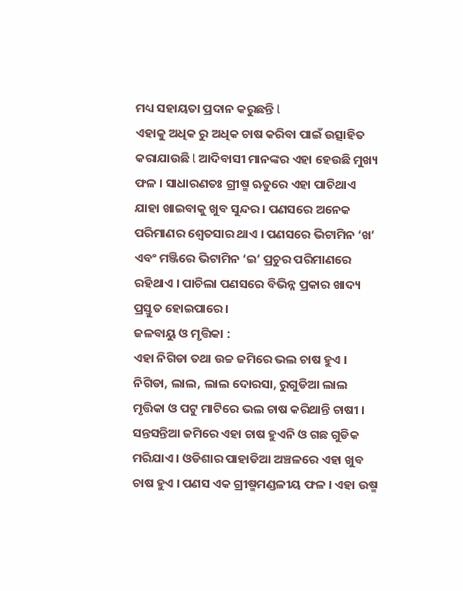ମଧ୍ୟ ସହାୟତା ପ୍ରଦାନ କରୁଛନ୍ତି l
ଏହାକୁ ଅଧିକ ରୁ ଅଧିକ ଚାଷ କରିବା ପାଇଁ ଉତ୍ସାହିତ କରାଯାଉଛି l ଆଦିବାସୀ ମାନଙ୍କର ଏହା ହେଉଛି ମୁଖ୍ୟ ଫଳ । ସାଧାରଣତଃ ଗ୍ରୀଷ୍ମ ଋତୁରେ ଏହା ପାଚିଥାଏ ଯାହା ଖାଇବାକୁ ଖୁବ ସୁନ୍ଦର । ପଣସରେ ଅନେକ ପରିମାଣର ଶ୍ଵେତସାର ଥାଏ । ପଣସରେ ଭିଟାମିନ ‘ଖ’ ଏବଂ ମଞ୍ଜିରେ ଭିଟାମିନ ‘ଇ’ ପ୍ରଚୁର ପରିମାଣରେ ରହିଥାଏ । ପାଚିଲା ପଣସରେ ବିଭିନ୍ନ ପ୍ରକାର ଖାଦ୍ୟ ପ୍ରସ୍ତୁତ ହୋଇପାରେ ।
ଜଳବାୟୁ ଓ ମୃତ୍ତିକା :
ଏହା ନିଗିଡା ତଥା ଉଚ୍ଚ ଜମିରେ ଭଲ ଚାଷ ହୁଏ । ନିଗିଡା, ଲାଲ, ଲାଲ ଦୋରସା, ରୁଗୁଡିଆ ଲାଲ ମୃତ୍ତିକା ଓ ପଟୁ ମାଟିରେ ଭଲ ଚାଷ କରିଥାନ୍ତି ଚାଷୀ । ସନ୍ତସନ୍ତିଆ ଜମିରେ ଏହା ଚାଷ ହୁଏନି ଓ ଗଛ ଗୁଡିକ ମରିଯାଏ । ଓଡିଶାର ପାହାଡିଆ ଅଞ୍ଚଳରେ ଏହା ଖୁବ ଚାଷ ହୁଏ । ପଣସ ଏକ ଗ୍ରୀଷ୍ମମଣ୍ଡଳୀୟ ଫଳ । ଏହା ଉଷ୍ମ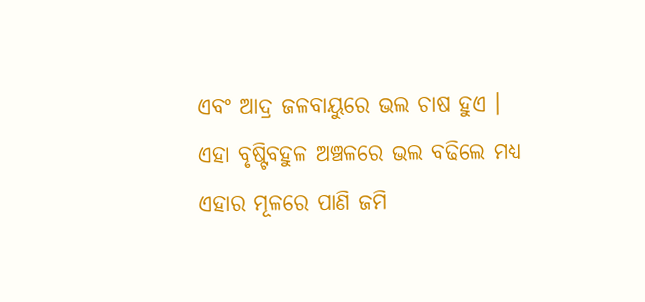ଏବଂ ଆଦ୍ର ଜଳବାୟୁରେ ଭଲ ଚାଷ ହୁଏ । ଏହା ବୃଷ୍ଟିବହୁଳ ଅଞ୍ଚଳରେ ଭଲ ବଢିଲେ ମଧ୍ୟ ଏହାର ମୂଳରେ ପାଣି ଜମି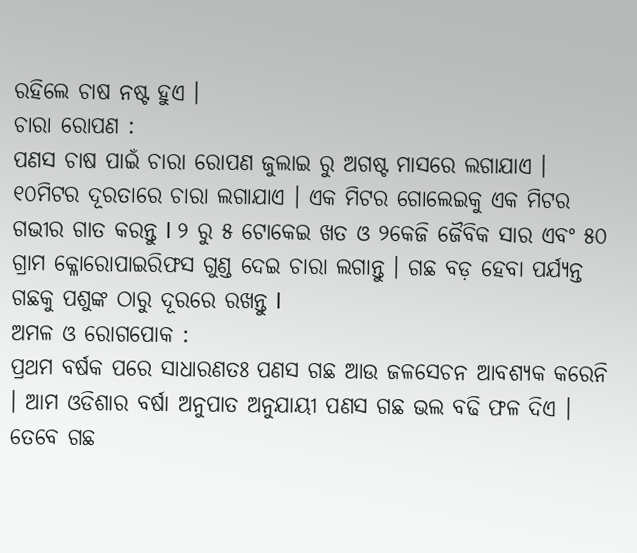ରହିଲେ ଚାଷ ନଷ୍ଟ ହୁଏ ।
ଚାରା ରୋପଣ :
ପଣସ ଚାଷ ପାଇଁ ଚାରା ରୋପଣ ଜୁଲାଇ ରୁ ଅଗଷ୍ଟ ମାସରେ ଲଗାଯାଏ । ୧୦ମିଟର ଦୂରତାରେ ଚାରା ଲଗାଯାଏ । ଏକ ମିଟର ଗୋଲେଇକୁ ଏକ ମିଟର ଗଭୀର ଗାତ କରନ୍ତୁ l ୨ ରୁ ୫ ଟୋକେଇ ଖତ ଓ ୨କେଜି ଜୈବିକ ସାର ଏବଂ ୫୦ ଗ୍ରାମ କ୍ଳୋରୋପାଇରିଫସ ଗୁଣ୍ଡ ଦେଇ ଚାରା ଲଗାନ୍ତୁ । ଗଛ ବଡ଼ ହେବା ପର୍ଯ୍ୟନ୍ତ ଗଛକୁ ପଶୁଙ୍କ ଠାରୁ ଦୂରରେ ରଖନ୍ତୁ l
ଅମଳ ଓ ରୋଗପୋକ :
ପ୍ରଥମ ବର୍ଷକ ପରେ ସାଧାରଣତଃ ପଣସ ଗଛ ଆଉ ଜଳସେଚନ ଆବଶ୍ୟକ କରେନି । ଆମ ଓଡିଶାର ବର୍ଷା ଅନୁପାତ ଅନୁଯାୟୀ ପଣସ ଗଛ ଭଲ ବଢି ଫଳ ଦିଏ । ତେବେ ଗଛ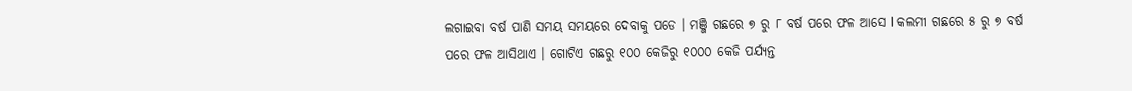ଲଗାଇବା ବର୍ଷ ପାଣି ସମୟ ସମୟରେ ଦେବାକୁ ପଡେ । ମଞ୍ଜି ଗଛରେ ୭ ରୁ ୮ ବର୍ଷ ପରେ ଫଳ ଆସେ l କଲମୀ ଗଛରେ ୫ ରୁ ୭ ବର୍ଷ ପରେ ଫଳ ଆସିଥାଏ । ଗୋଟିଏ ଗଛରୁ ୧୦୦ କେଜିରୁ ୧୦୦୦ କେଜି ପର୍ଯ୍ୟନ୍ତ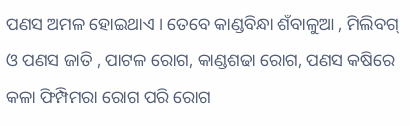ପଣସ ଅମଳ ହୋଇଥାଏ । ତେବେ କାଣ୍ଡବିନ୍ଧା ଶଁବାଳୁଆ , ମିଲିବଗ୍ ଓ ପଣସ ଜାତି , ପାଟଳ ରୋଗ, କାଣ୍ଡଶଢା ରୋଗ, ପଣସ କଷିରେ କଳା ଫିମ୍ପିମରା ରୋଗ ପରି ରୋଗ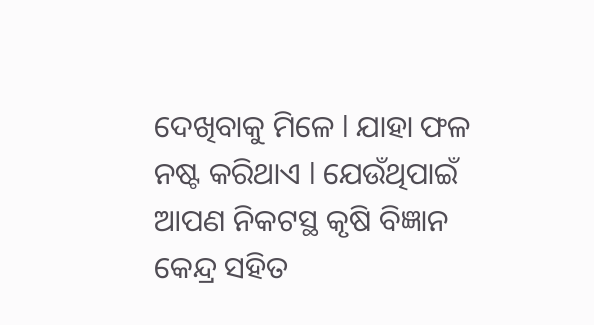ଦେଖିବାକୁ ମିଳେ l ଯାହା ଫଳ ନଷ୍ଟ କରିଥାଏ l ଯେଉଁଥିପାଇଁ ଆପଣ ନିକଟସ୍ଥ କୃଷି ବିଜ୍ଞାନ କେନ୍ଦ୍ର ସହିତ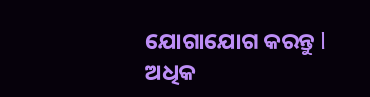ଯୋଗାଯୋଗ କରନ୍ତୁ l
ଅଧିକ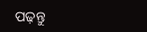ପଢ଼ନ୍ତୁ